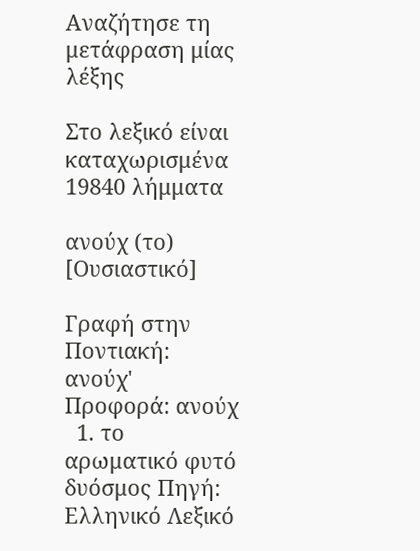Αναζήτησε τη μετάφραση μίας λέξης

Στο λεξικό είναι καταχωρισμένα 19840 λήμματα

ανούχ (το) [Ουσιαστικό]

Γραφή στην Ποντιακή: ανούχ' Προφορά: ανούχ
  1. το αρωματικό φυτό δυόσμος Πηγή: Ελληνικό Λεξικό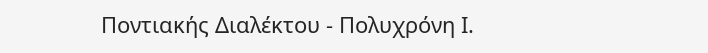Ποντιακής Διαλέκτου - Πολυχρόνη Ι.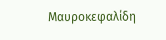Μαυροκεφαλίδη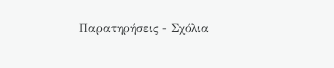Παρατηρήσεις - Σχόλια